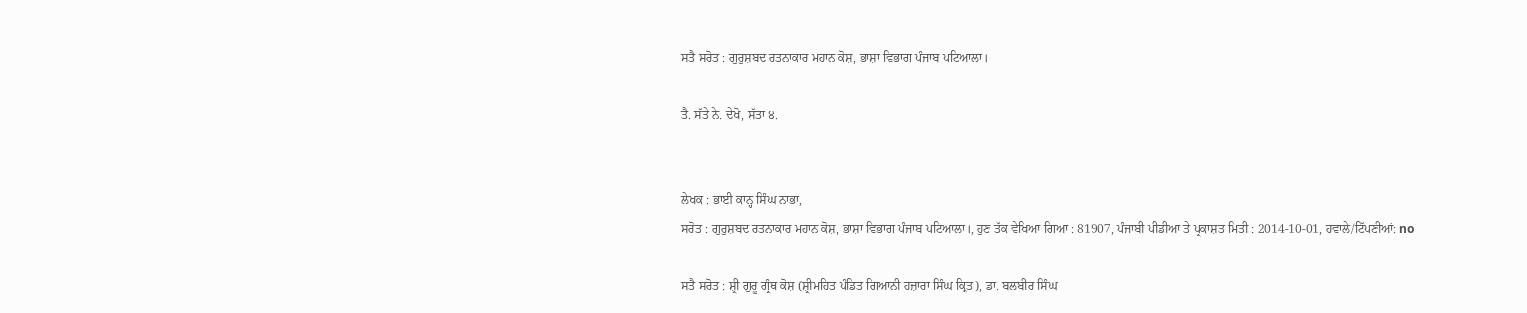ਸਤੈ ਸਰੋਤ : ਗੁਰੁਸ਼ਬਦ ਰਤਨਾਕਾਰ ਮਹਾਨ ਕੋਸ਼, ਭਾਸ਼ਾ ਵਿਭਾਗ ਪੰਜਾਬ ਪਟਿਆਲਾ।

ਤੈ. ਸੱਤੇ ਨੇ. ਦੇਖੋ, ਸੱਤਾ ੪.


ਲੇਖਕ : ਭਾਈ ਕਾਨ੍ਹ ਸਿੰਘ ਨਾਭਾ,
ਸਰੋਤ : ਗੁਰੁਸ਼ਬਦ ਰਤਨਾਕਾਰ ਮਹਾਨ ਕੋਸ਼, ਭਾਸ਼ਾ ਵਿਭਾਗ ਪੰਜਾਬ ਪਟਿਆਲਾ।, ਹੁਣ ਤੱਕ ਵੇਖਿਆ ਗਿਆ : 81907, ਪੰਜਾਬੀ ਪੀਡੀਆ ਤੇ ਪ੍ਰਕਾਸ਼ਤ ਮਿਤੀ : 2014-10-01, ਹਵਾਲੇ/ਟਿੱਪਣੀਆਂ: no

ਸਤੈ ਸਰੋਤ : ਸ਼੍ਰੀ ਗੁਰੂ ਗ੍ਰੰਥ ਕੋਸ਼ (ਸ਼੍ਰੀਮਹਿਤ ਪੰਡਿਤ ਗਿਆਨੀ ਹਜ਼ਾਰਾ ਸਿੰਘ ਕ੍ਰਿਤ), ਡਾ. ਬਲਬੀਰ ਸਿੰਘ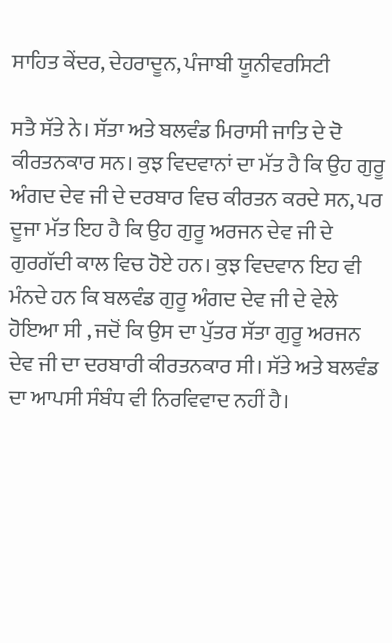ਸਾਹਿਤ ਕੇਂਦਰ, ਦੇਹਰਾਦੂਨ, ਪੰਜਾਬੀ ਯੂਨੀਵਰਸਿਟੀ

ਸਤੈ ਸੱਤੇ ਨੇ। ਸੱਤਾ ਅਤੇ ਬਲਵੰਡ ਮਿਰਾਸੀ ਜਾਤਿ ਦੇ ਦੋ ਕੀਰਤਨਕਾਰ ਸਨ। ਕੁਝ ਵਿਦਵਾਨਾਂ ਦਾ ਮੱਤ ਹੈ ਕਿ ਉਹ ਗੁਰੂ ਅੰਗਦ ਦੇਵ ਜੀ ਦੇ ਦਰਬਾਰ ਵਿਚ ਕੀਰਤਨ ਕਰਦੇ ਸਨ, ਪਰ ਦੂਜਾ ਮੱਤ ਇਹ ਹੈ ਕਿ ਉਹ ਗੁਰੂ ਅਰਜਨ ਦੇਵ ਜੀ ਦੇ ਗੁਰਗੱਦੀ ਕਾਲ ਵਿਚ ਹੋਏ ਹਨ। ਕੁਝ ਵਿਦਵਾਨ ਇਹ ਵੀ ਮੰਨਦੇ ਹਨ ਕਿ ਬਲਵੰਡ ਗੁਰੂ ਅੰਗਦ ਦੇਵ ਜੀ ਦੇ ਵੇਲੇ ਹੋਇਆ ਸੀ , ਜਦੋਂ ਕਿ ਉਸ ਦਾ ਪੁੱਤਰ ਸੱਤਾ ਗੁਰੂ ਅਰਜਨ ਦੇਵ ਜੀ ਦਾ ਦਰਬਾਰੀ ਕੀਰਤਨਕਾਰ ਸੀ। ਸੱਤੇ ਅਤੇ ਬਲਵੰਡ ਦਾ ਆਪਸੀ ਸੰਬੰਧ ਵੀ ਨਿਰਵਿਵਾਦ ਨਹੀਂ ਹੈ।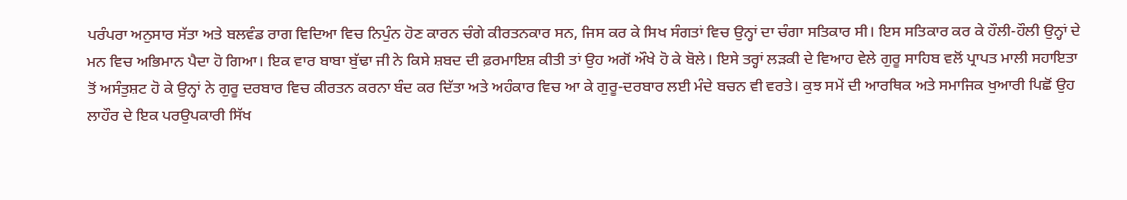ਪਰੰਪਰਾ ਅਨੁਸਾਰ ਸੱਤਾ ਅਤੇ ਬਲਵੰਡ ਰਾਗ ਵਿਦਿਆ ਵਿਚ ਨਿਪੁੰਨ ਹੋਣ ਕਾਰਨ ਚੰਗੇ ਕੀਰਤਨਕਾਰ ਸਨ, ਜਿਸ ਕਰ ਕੇ ਸਿਖ ਸੰਗਤਾਂ ਵਿਚ ਉਨ੍ਹਾਂ ਦਾ ਚੰਗਾ ਸਤਿਕਾਰ ਸੀ। ਇਸ ਸਤਿਕਾਰ ਕਰ ਕੇ ਹੌਲੀ-ਹੌਲੀ ਉਨ੍ਹਾਂ ਦੇ ਮਨ ਵਿਚ ਅਭਿਮਾਨ ਪੈਦਾ ਹੋ ਗਿਆ। ਇਕ ਵਾਰ ਬਾਬਾ ਬੁੱਢਾ ਜੀ ਨੇ ਕਿਸੇ ਸ਼ਬਦ ਦੀ ਫ਼ਰਮਾਇਸ਼ ਕੀਤੀ ਤਾਂ ਉਹ ਅਗੋਂ ਔਖੇ ਹੋ ਕੇ ਬੋਲੇ। ਇਸੇ ਤਰ੍ਹਾਂ ਲੜਕੀ ਦੇ ਵਿਆਹ ਵੇਲੇ ਗੁਰੂ ਸਾਹਿਬ ਵਲੋਂ ਪ੍ਰਾਪਤ ਮਾਲੀ ਸਹਾਇਤਾ ਤੋਂ ਅਸੰਤੁਸ਼ਟ ਹੋ ਕੇ ਉਨ੍ਹਾਂ ਨੇ ਗੁਰੂ ਦਰਬਾਰ ਵਿਚ ਕੀਰਤਨ ਕਰਨਾ ਬੰਦ ਕਰ ਦਿੱਤਾ ਅਤੇ ਅਹੰਕਾਰ ਵਿਚ ਆ ਕੇ ਗੁਰੂ-ਦਰਬਾਰ ਲਈ ਮੰਦੇ ਬਚਨ ਵੀ ਵਰਤੇ। ਕੁਝ ਸਮੇਂ ਦੀ ਆਰਥਿਕ ਅਤੇ ਸਮਾਜਿਕ ਖੁਆਰੀ ਪਿਛੋਂ ਉਹ ਲਾਹੌਰ ਦੇ ਇਕ ਪਰਉਪਕਾਰੀ ਸਿੱਖ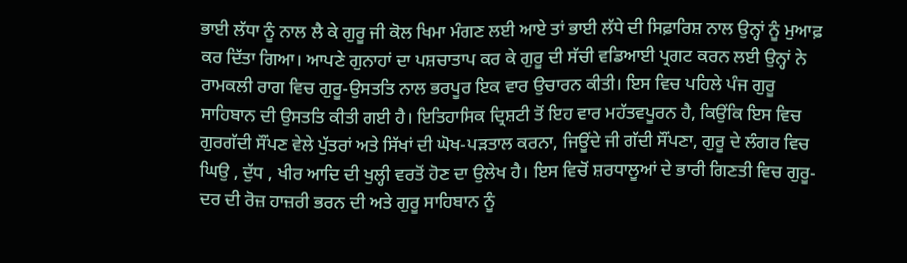ਭਾਈ ਲੱਧਾ ਨੂੰ ਨਾਲ ਲੈ ਕੇ ਗੁਰੂ ਜੀ ਕੋਲ ਖਿਮਾ ਮੰਗਣ ਲਈ ਆਏ ਤਾਂ ਭਾਈ ਲੱਧੇ ਦੀ ਸਿਫ਼ਾਰਿਸ਼ ਨਾਲ ਉਨ੍ਹਾਂ ਨੂੰ ਮੁਆਫ਼ ਕਰ ਦਿੱਤਾ ਗਿਆ। ਆਪਣੇ ਗੁਨਾਹਾਂ ਦਾ ਪਸ਼ਚਾਤਾਪ ਕਰ ਕੇ ਗੁਰੂ ਦੀ ਸੱਚੀ ਵਡਿਆਈ ਪ੍ਰਗਟ ਕਰਨ ਲਈ ਉਨ੍ਹਾਂ ਨੇ ਰਾਮਕਲੀ ਰਾਗ ਵਿਚ ਗੁਰੂ-ਉਸਤਤਿ ਨਾਲ ਭਰਪੂਰ ਇਕ ਵਾਰ ਉਚਾਰਨ ਕੀਤੀ। ਇਸ ਵਿਚ ਪਹਿਲੇ ਪੰਜ ਗੁਰੂ ਸਾਹਿਬਾਨ ਦੀ ਉਸਤਤਿ ਕੀਤੀ ਗਈ ਹੈ। ਇਤਿਹਾਸਿਕ ਦ੍ਰਿਸ਼ਟੀ ਤੋਂ ਇਹ ਵਾਰ ਮਹੱਤਵਪੂਰਨ ਹੈ, ਕਿਉਂਕਿ ਇਸ ਵਿਚ ਗੁਰਗੱਦੀ ਸੌਂਪਣ ਵੇਲੇ ਪੁੱਤਰਾਂ ਅਤੇ ਸਿੱਖਾਂ ਦੀ ਘੋਖ-ਪੜਤਾਲ ਕਰਨਾ, ਜਿਊਂਦੇ ਜੀ ਗੱਦੀ ਸੌਂਪਣਾ, ਗੁਰੂ ਦੇ ਲੰਗਰ ਵਿਚ ਘਿਉ , ਦੁੱਧ , ਖੀਰ ਆਦਿ ਦੀ ਖੁਲ੍ਹੀ ਵਰਤੋਂ ਹੋਣ ਦਾ ਉਲੇਖ ਹੈ। ਇਸ ਵਿਚੋਂ ਸ਼ਰਧਾਲੂਆਂ ਦੇ ਭਾਰੀ ਗਿਣਤੀ ਵਿਚ ਗੁਰੂ-ਦਰ ਦੀ ਰੋਜ਼ ਹਾਜ਼ਰੀ ਭਰਨ ਦੀ ਅਤੇ ਗੁਰੂ ਸਾਹਿਬਾਨ ਨੂੰ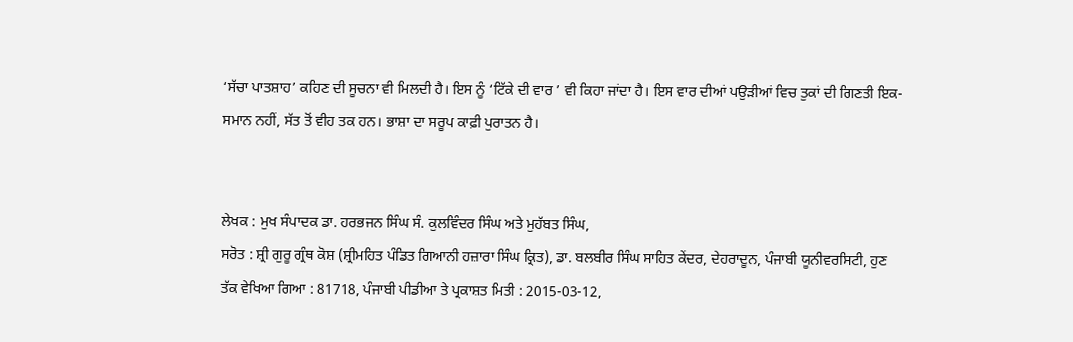‘ਸੱਚਾ ਪਾਤਸ਼ਾਹ’ ਕਹਿਣ ਦੀ ਸੂਚਨਾ ਵੀ ਮਿਲਦੀ ਹੈ। ਇਸ ਨੂੰ ‘ਟਿੱਕੇ ਦੀ ਵਾਰ ’ ਵੀ ਕਿਹਾ ਜਾਂਦਾ ਹੈ। ਇਸ ਵਾਰ ਦੀਆਂ ਪਉੜੀਆਂ ਵਿਚ ਤੁਕਾਂ ਦੀ ਗਿਣਤੀ ਇਕ-ਸਮਾਨ ਨਹੀਂ, ਸੱਤ ਤੋਂ ਵੀਹ ਤਕ ਹਨ। ਭਾਸ਼ਾ ਦਾ ਸਰੂਪ ਕਾਫ਼ੀ ਪੁਰਾਤਨ ਹੈ।


ਲੇਖਕ : ਮੁਖ ਸੰਪਾਦਕ ਡਾ. ਹਰਭਜਨ ਸਿੰਘ ਸੰ. ਕੁਲਵਿੰਦਰ ਸਿੰਘ ਅਤੇ ਮੁਹੱਬਤ ਸਿੰਘ,
ਸਰੋਤ : ਸ਼੍ਰੀ ਗੁਰੂ ਗ੍ਰੰਥ ਕੋਸ਼ (ਸ਼੍ਰੀਮਹਿਤ ਪੰਡਿਤ ਗਿਆਨੀ ਹਜ਼ਾਰਾ ਸਿੰਘ ਕ੍ਰਿਤ), ਡਾ. ਬਲਬੀਰ ਸਿੰਘ ਸਾਹਿਤ ਕੇਂਦਰ, ਦੇਹਰਾਦੂਨ, ਪੰਜਾਬੀ ਯੂਨੀਵਰਸਿਟੀ, ਹੁਣ ਤੱਕ ਵੇਖਿਆ ਗਿਆ : 81718, ਪੰਜਾਬੀ ਪੀਡੀਆ ਤੇ ਪ੍ਰਕਾਸ਼ਤ ਮਿਤੀ : 2015-03-12,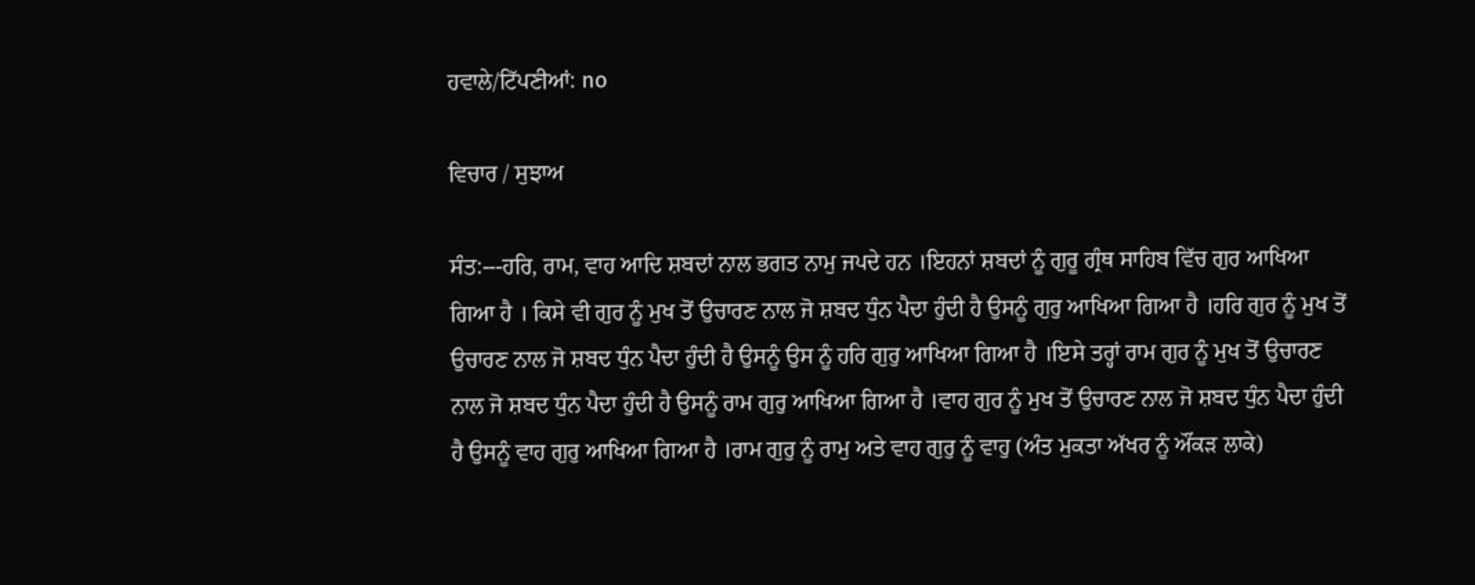ਹਵਾਲੇ/ਟਿੱਪਣੀਆਂ: no

ਵਿਚਾਰ / ਸੁਝਾਅ

ਸੰਤ:---ਹਰਿ, ਰਾਮ, ਵਾਹ ਆਦਿ ਸ਼ਬਦਾਂ ਨਾਲ ਭਗਤ ਨਾਮੁ ਜਪਦੇ ਹਨ ।ਇਹਨਾਂ ਸ਼ਬਦਾਂ ਨੂੰ ਗੁਰੂ ਗ੍ਰੰਥ ਸਾਹਿਬ ਵਿੱਚ ਗੁਰ ਆਖਿਆ ਗਿਆ ਹੈ । ਕਿਸੇ ਵੀ ਗੁਰ ਨੂੰ ਮੁਖ ਤੋਂ ਉਚਾਰਣ ਨਾਲ ਜੋ ਸ਼ਬਦ ਧੁੰਨ ਪੈਦਾ ਹੁੰਦੀ ਹੈ ਉਸਨੂੰ ਗੁਰੁ ਆਖਿਆ ਗਿਆ ਹੈ ।ਹਰਿ ਗੁਰ ਨੂੰ ਮੁਖ ਤੋਂ ਉਚਾਰਣ ਨਾਲ ਜੋ ਸ਼ਬਦ ਧੁੰਨ ਪੈਦਾ ਹੁੰਦੀ ਹੈ ਉਸਨੂੰ ਉਸ ਨੂੰ ਹਰਿ ਗੁਰੁ ਆਖਿਆ ਗਿਆ ਹੈ ।ਇਸੇ ਤਰ੍ਹਾਂ ਰਾਮ ਗੁਰ ਨੂੰ ਮੁਖ ਤੋਂ ਉਚਾਰਣ ਨਾਲ ਜੋ ਸ਼ਬਦ ਧੁੰਨ ਪੈਦਾ ਹੁੰਦੀ ਹੈ ਉਸਨੂੰ ਰਾਮ ਗੁਰੁ ਆਖਿਆ ਗਿਆ ਹੈ ।ਵਾਹ ਗੁਰ ਨੂੰ ਮੁਖ ਤੋਂ ਉਚਾਰਣ ਨਾਲ ਜੋ ਸ਼ਬਦ ਧੁੰਨ ਪੈਦਾ ਹੁੰਦੀ ਹੈ ਉਸਨੂੰ ਵਾਹ ਗੁਰੁ ਆਖਿਆ ਗਿਆ ਹੈ ।ਰਾਮ ਗੁਰੁ ਨੂੰ ਰਾਮੁ ਅਤੇ ਵਾਹ ਗੁਰੁ ਨੂੰ ਵਾਹੁ (ਅੰਤ ਮੁਕਤਾ ਅੱਖਰ ਨੂੰ ਔਂਕੜ ਲਾਕੇ)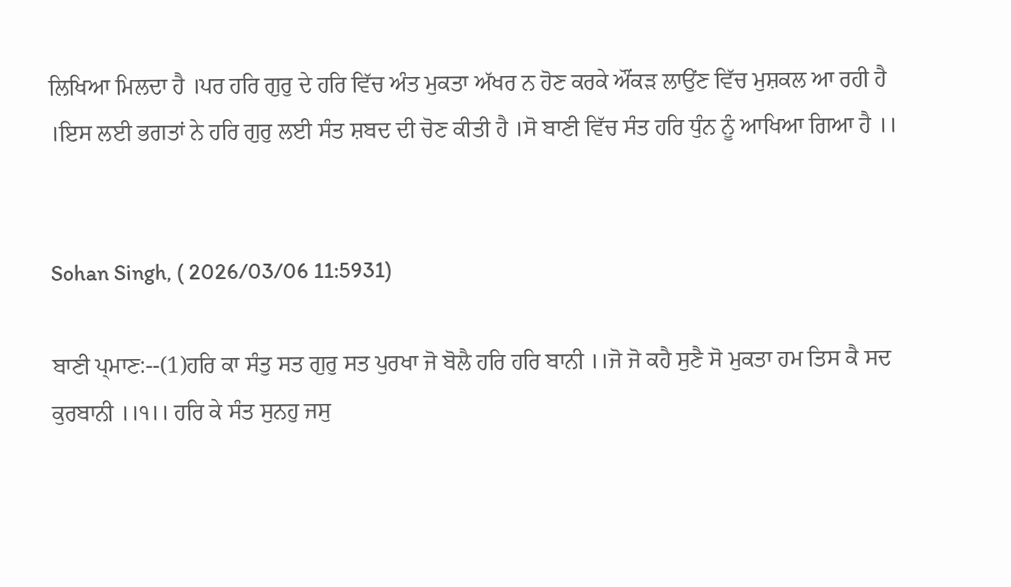ਲਿਖਿਆ ਮਿਲਦਾ ਹੈ ।ਪਰ ਹਰਿ ਗੁਰੁ ਦੇ ਹਰਿ ਵਿੱਚ ਅੰਤ ਮੁਕਤਾ ਅੱਖਰ ਨ ਹੋਣ ਕਰਕੇ ਔਂਕੜ ਲਾਉਂਣ ਵਿੱਚ ਮੁਸ਼ਕਲ ਆ ਰਹੀ ਹੈ ।ਇਸ ਲਈ ਭਗਤਾਂ ਨੇ ਹਰਿ ਗੁਰੁ ਲਈ ਸੰਤ ਸ਼ਬਦ ਦੀ ਚੋਣ ਕੀਤੀ ਹੈ ।ਸੋ ਬਾਣੀ ਵਿੱਚ ਸੰਤ ਹਰਿ ਧੁੰਨ ਨੂੰ ਆਖਿਆ ਗਿਆ ਹੈ ।।


Sohan Singh, ( 2026/03/06 11:5931)

ਬਾਣੀ ਪ੍ਮਾਣ:--(1)ਹਰਿ ਕਾ ਸੰਤੁ ਸਤ ਗੁਰੁ ਸਤ ਪੁਰਖਾ ਜੋ ਬੋਲੈ ਹਰਿ ਹਰਿ ਬਾਨੀ ।।ਜੋ ਜੋ ਕਹੈ ਸੁਣੈ ਸੋ ਮੁਕਤਾ ਹਮ ਤਿਸ ਕੈ ਸਦ ਕੁਰਬਾਨੀ ।।੧।। ਹਰਿ ਕੇ ਸੰਤ ਸੁਨਹੁ ਜਸੁ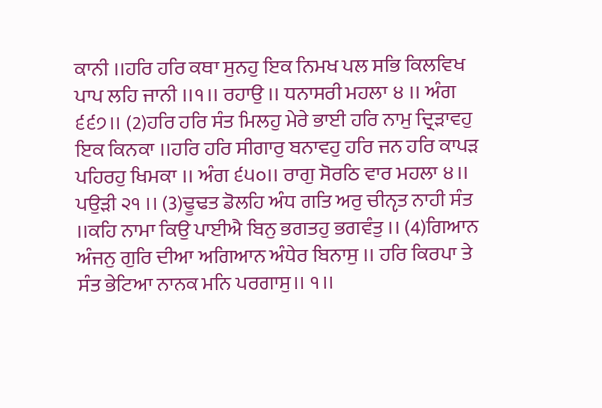ਕਾਨੀ ।।ਹਰਿ ਹਰਿ ਕਥਾ ਸੁਨਹੁ ਇਕ ਨਿਮਖ ਪਲ ਸਭਿ ਕਿਲਵਿਖ ਪਾਪ ਲਹਿ ਜਾਨੀ ।।੧।। ਰਹਾਉ ।। ਧਨਾਸਰੀ ਮਹਲਾ ੪ ।। ਅੰਗ ੬੬੭।। (2)ਹਰਿ ਹਰਿ ਸੰਤ ਮਿਲਹੁ ਮੇਰੇ ਭਾਈ ਹਰਿ ਨਾਮੁ ਦ੍ਰਿੜਾਵਹੁ ਇਕ ਕਿਨਕਾ ।।ਹਰਿ ਹਰਿ ਸੀਗਾਰੁ ਬਨਾਵਹੁ ਹਰਿ ਜਨ ਹਰਿ ਕਾਪੜ ਪਹਿਰਹੁ ਖਿਮਕਾ ।। ਅੰਗ ੬੫੦।। ਰਾਗੁ ਸੋਰਠਿ ਵਾਰ ਮਹਲਾ ੪।। ਪਉੜੀ ੨੧ ।। (3)ਢੂਢਤ ਡੋਲਹਿ ਅੰਧ ਗਤਿ ਅਰੁ ਚੀਨੵਤ ਨਾਹੀ ਸੰਤ ।।ਕਹਿ ਨਾਮਾ ਕਿਉ ਪਾਈਐ ਬਿਨੁ ਭਗਤਹੁ ਭਗਵੰਤੁ ।। (4)ਗਿਆਨ ਅੰਜਨੁ ਗੁਰਿ ਦੀਆ ਅਗਿਆਨ ਅੰਧੇਰ ਬਿਨਾਸੁ ।। ਹਰਿ ਕਿਰਪਾ ਤੇ ਸੰਤ ਭੇਟਿਆ ਨਾਨਕ ਮਨਿ ਪਰਗਾਸੁ।। ੧।।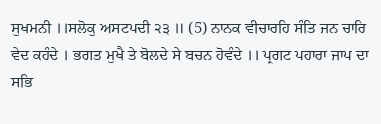ਸੁਖਮਨੀ ।।ਸਲੋਕੁ ਅਸਟਪਦੀ ੨੩ ॥ (5) ਨਾਨਕ ਵੀਚਾਰਹਿ ਸੰਤਿ ਜਨ ਚਾਰਿ ਵੇਦ ਕਹੰਦੇ । ਭਗਤ ਮੁਖੈ ਤੇ ਬੋਲਦੇ ਸੇ ਬਚਨ ਹੋਵੰਦੇ ।। ਪ੍ਰਗਟ ਪਹਾਰਾ ਜਾਪ ਦਾ ਸਭਿ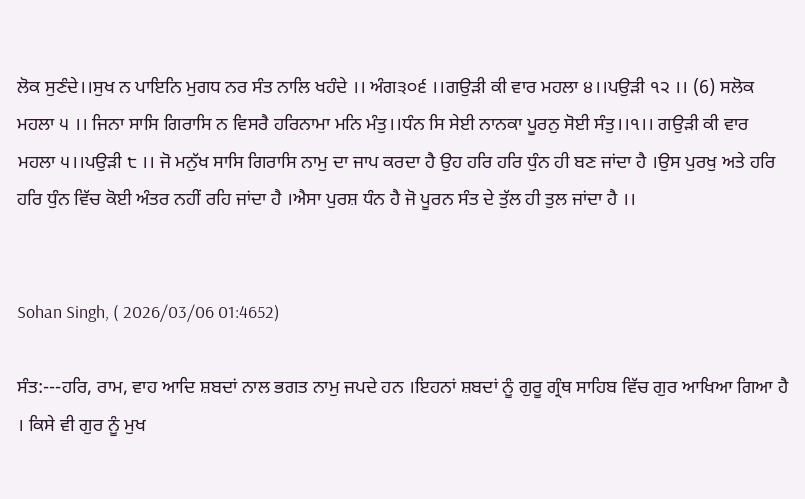ਲੋਕ ਸੁਣੰਦੇ।।ਸੁਖ ਨ ਪਾਇਨਿ ਮੁਗਧ ਨਰ ਸੰਤ ਨਾਲਿ ਖਹੰਦੇ ।। ਅੰਗ੩੦੬ ।।ਗਉੜੀ ਕੀ ਵਾਰ ਮਹਲਾ ੪।।ਪਉੜੀ ੧੨ ।। (6) ਸਲੋਕ ਮਹਲਾ ੫ ।। ਜਿਨਾ ਸਾਸਿ ਗਿਰਾਸਿ ਨ ਵਿਸਰੈ ਹਰਿਨਾਮਾ ਮਨਿ ਮੰਤੁ।।ਧੰਨ ਸਿ ਸੇਈ ਨਾਨਕਾ ਪੂਰਨੁ ਸੋਈ ਸੰਤੁ।।੧।। ਗਉੜੀ ਕੀ ਵਾਰ ਮਹਲਾ ੫।।ਪਉੜੀ ੮ ।। ਜੋ ਮਨੁੱਖ ਸਾਸਿ ਗਿਰਾਸਿ ਨਾਮੁ ਦਾ ਜਾਪ ਕਰਦਾ ਹੈ ਉਹ ਹਰਿ ਹਰਿ ਧੁੰਨ ਹੀ ਬਣ ਜਾਂਦਾ ਹੈ ।ਉਸ ਪੁਰਖੁ ਅਤੇ ਹਰਿ ਹਰਿ ਧੁੰਨ ਵਿੱਚ ਕੋਈ ਅੰਤਰ ਨਹੀਂ ਰਹਿ ਜਾਂਦਾ ਹੈ ।ਐਸਾ ਪੁਰਸ਼ ਧੰਨ ਹੈ ਜੋ ਪੂਰਨ ਸੰਤ ਦੇ ਤੁੱਲ ਹੀ ਤੁਲ ਜਾਂਦਾ ਹੈ ।।


Sohan Singh, ( 2026/03/06 01:4652)

ਸੰਤ:---ਹਰਿ, ਰਾਮ, ਵਾਹ ਆਦਿ ਸ਼ਬਦਾਂ ਨਾਲ ਭਗਤ ਨਾਮੁ ਜਪਦੇ ਹਨ ।ਇਹਨਾਂ ਸ਼ਬਦਾਂ ਨੂੰ ਗੁਰੂ ਗ੍ਰੰਥ ਸਾਹਿਬ ਵਿੱਚ ਗੁਰ ਆਖਿਆ ਗਿਆ ਹੈ । ਕਿਸੇ ਵੀ ਗੁਰ ਨੂੰ ਮੁਖ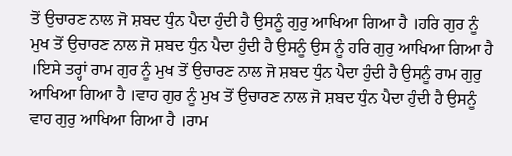ਤੋਂ ਉਚਾਰਣ ਨਾਲ ਜੋ ਸ਼ਬਦ ਧੁੰਨ ਪੈਦਾ ਹੁੰਦੀ ਹੈ ਉਸਨੂੰ ਗੁਰੁ ਆਖਿਆ ਗਿਆ ਹੈ ।ਹਰਿ ਗੁਰ ਨੂੰ ਮੁਖ ਤੋਂ ਉਚਾਰਣ ਨਾਲ ਜੋ ਸ਼ਬਦ ਧੁੰਨ ਪੈਦਾ ਹੁੰਦੀ ਹੈ ਉਸਨੂੰ ਉਸ ਨੂੰ ਹਰਿ ਗੁਰੁ ਆਖਿਆ ਗਿਆ ਹੈ ।ਇਸੇ ਤਰ੍ਹਾਂ ਰਾਮ ਗੁਰ ਨੂੰ ਮੁਖ ਤੋਂ ਉਚਾਰਣ ਨਾਲ ਜੋ ਸ਼ਬਦ ਧੁੰਨ ਪੈਦਾ ਹੁੰਦੀ ਹੈ ਉਸਨੂੰ ਰਾਮ ਗੁਰੁ ਆਖਿਆ ਗਿਆ ਹੈ ।ਵਾਹ ਗੁਰ ਨੂੰ ਮੁਖ ਤੋਂ ਉਚਾਰਣ ਨਾਲ ਜੋ ਸ਼ਬਦ ਧੁੰਨ ਪੈਦਾ ਹੁੰਦੀ ਹੈ ਉਸਨੂੰ ਵਾਹ ਗੁਰੁ ਆਖਿਆ ਗਿਆ ਹੈ ।ਰਾਮ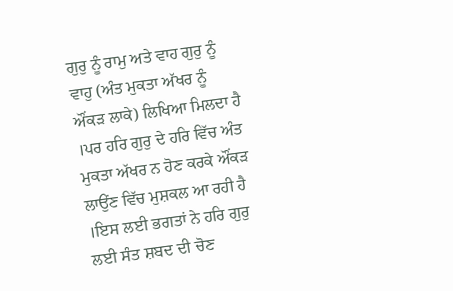ਗੁਰੁ ਨੂੰ ਰਾਮੁ ਅਤੇ ਵਾਹ ਗੁਰੁ ਨੂੰ ਵਾਹੁ (ਅੰਤ ਮੁਕਤਾ ਅੱਖਰ ਨੂੰ ਔਂਕੜ ਲਾਕੇ) ਲਿਖਿਆ ਮਿਲਦਾ ਹੈ ।ਪਰ ਹਰਿ ਗੁਰੁ ਦੇ ਹਰਿ ਵਿੱਚ ਅੰਤ ਮੁਕਤਾ ਅੱਖਰ ਨ ਹੋਣ ਕਰਕੇ ਔਂਕੜ ਲਾਉਂਣ ਵਿੱਚ ਮੁਸ਼ਕਲ ਆ ਰਹੀ ਹੈ ।ਇਸ ਲਈ ਭਗਤਾਂ ਨੇ ਹਰਿ ਗੁਰੁ ਲਈ ਸੰਤ ਸ਼ਬਦ ਦੀ ਚੋਣ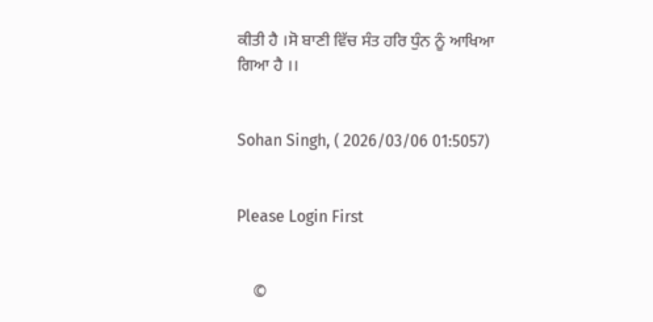ਕੀਤੀ ਹੈ ।ਸੋ ਬਾਣੀ ਵਿੱਚ ਸੰਤ ਹਰਿ ਧੁੰਨ ਨੂੰ ਆਖਿਆ ਗਿਆ ਹੈ ।।


Sohan Singh, ( 2026/03/06 01:5057)


Please Login First


    ©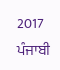2017 ਪੰਜਾਬੀ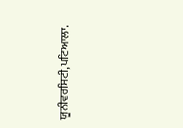ਯੂਨੀਵਰਸਿਟੀ,ਪਟਿਆਲਾ.